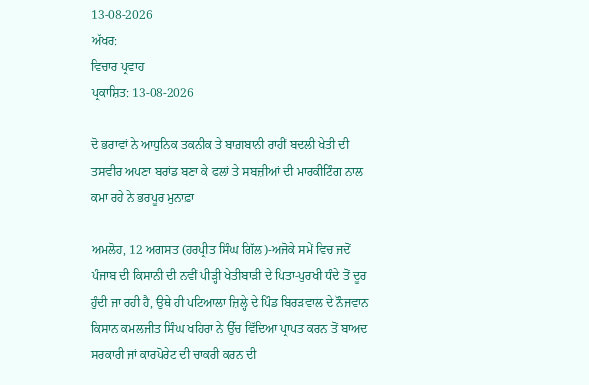13-08-2026
ਅੱਖਰ:
ਵਿਚਾਰ ਪ੍ਰਵਾਹ
ਪ੍ਰਕਾਸ਼ਿਤ: 13-08-2026

ਦੋ ਭਰਾਵਾਂ ਨੇ ਆਧੁਨਿਕ ਤਕਨੀਕ ਤੇ ਬਾਗ਼ਬਾਨੀ ਰਾਹੀਂ ਬਦਲੀ ਖੇਤੀ ਦੀ ਤਸਵੀਰ ਅਪਣਾ ਬਰਾਂਡ ਬਣਾ ਕੇ ਫਲਾਂ ਤੇ ਸਬਜ਼ੀਆਂ ਦੀ ਮਾਰਕੀਟਿੰਗ ਨਾਲ ਕਮਾ ਰਹੇ ਨੇ ਭਰਪੂਰ ਮੁਨਾਫ਼ਾ

ਅਮਲੋਹ, 12 ਅਗਸਤ (ਹਰਪ੍ਰੀਤ ਸਿੰਘ ਗਿੱਲ)-ਅਜੋਕੇ ਸਮੇਂ ਵਿਚ ਜਦੋਂ ਪੰਜਾਬ ਦੀ ਕਿਸਾਨੀ ਦੀ ਨਵੀਂ ਪੀੜ੍ਹੀ ਖੇਤੀਬਾੜੀ ਦੇ ਪਿਤਾ-ਪੁਰਖੀ ਧੰਦੇ ਤੋਂ ਦੂਰ ਹੁੰਦੀ ਜਾ ਰਹੀ ਹੈ, ਉਥੇ ਹੀ ਪਟਿਆਲਾ ਜ਼ਿਲ੍ਹੇ ਦੇ ਪਿੰਡ ਬਿਰੜਵਾਲ ਦੇ ਨੌਜਵਾਨ ਕਿਸਾਨ ਕਮਲਜੀਤ ਸਿੰਘ ਖਹਿਰਾ ਨੇ ਉੱਚ ਵਿੱਦਿਆ ਪ੍ਰਾਪਤ ਕਰਨ ਤੋਂ ਬਾਅਦ ਸਰਕਾਰੀ ਜਾਂ ਕਾਰਪੋਰੇਟ ਦੀ ਚਾਕਰੀ ਕਰਨ ਦੀ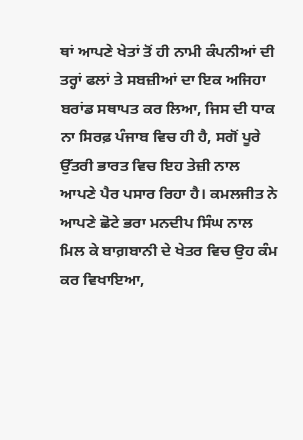ਥਾਂ ਆਪਣੇ ਖੇਤਾਂ ਤੋਂ ਹੀ ਨਾਮੀ ਕੰਪਨੀਆਂ ਦੀ ਤਰ੍ਹਾਂ ਫਲਾਂ ਤੇ ਸਬਜ਼ੀਆਂ ਦਾ ਇਕ ਅਜਿਹਾ ਬਰਾਂਡ ਸਥਾਪਤ ਕਰ ਲਿਆ, ਜਿਸ ਦੀ ਧਾਕ ਨਾ ਸਿਰਫ਼ ਪੰਜਾਬ ਵਿਚ ਹੀ ਹੈ, ਸਗੋਂ ਪੂਰੇ ਉੱਤਰੀ ਭਾਰਤ ਵਿਚ ਇਹ ਤੇਜ਼ੀ ਨਾਲ ਆਪਣੇ ਪੈਰ ਪਸਾਰ ਰਿਹਾ ਹੈ। ਕਮਲਜੀਤ ਨੇ ਆਪਣੇ ਛੋਟੇ ਭਰਾ ਮਨਦੀਪ ਸਿੰਘ ਨਾਲ ਮਿਲ ਕੇ ਬਾਗ਼ਬਾਨੀ ਦੇ ਖੇਤਰ ਵਿਚ ਉਹ ਕੰਮ ਕਰ ਵਿਖਾਇਆ,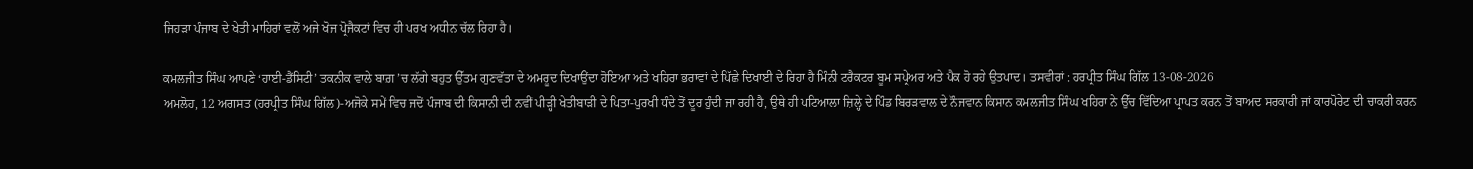ਜਿਹੜਾ ਪੰਜਾਬ ਦੇ ਖੇਤੀ ਮਾਹਿਰਾਂ ਵਲੋਂ ਅਜੇ ਖੋਜ ਪ੍ਰੋਜੈਕਟਾਂ ਵਿਚ ਹੀ ਪਰਖ ਅਧੀਨ ਚੱਲ ਰਿਹਾ ਹੈ।

ਕਮਲਜੀਤ ਸਿੰਘ ਆਪਣੇ ‘ਹਾਈ-ਡੈਂਸਿਟੀ’ ਤਕਨੀਕ ਵਾਲੇ ਬਾਗ਼ ’ਚ ਲੱਗੇ ਬਹੁਤ ਉੱਤਮ ਗੁਣਵੱਤਾ ਦੇ ਅਮਰੂਦ ਦਿਖਾਉਂਦਾ ਹੋਇਆ ਅਤੇ ਖਹਿਰਾ ਭਰਾਵਾਂ ਦੇ ਪਿੱਛੇ ਦਿਖਾਈ ਦੇ ਰਿਹਾ ਹੈ ਮਿੰਨੀ ਟਰੈਕਟਰ ਬੂਮ ਸਪ੍ਰੇਅਰ ਅਤੇ ਪੈਕ ਹੋ ਰਹੇ ਉਤਪਾਦ। ਤਸਵੀਰਾਂ : ਹਰਪ੍ਰੀਤ ਸਿੰਘ ਗਿੱਲ 13-08-2026
ਅਮਲੋਹ, 12 ਅਗਸਤ (ਹਰਪ੍ਰੀਤ ਸਿੰਘ ਗਿੱਲ)-ਅਜੋਕੇ ਸਮੇਂ ਵਿਚ ਜਦੋਂ ਪੰਜਾਬ ਦੀ ਕਿਸਾਨੀ ਦੀ ਨਵੀਂ ਪੀੜ੍ਹੀ ਖੇਤੀਬਾੜੀ ਦੇ ਪਿਤਾ-ਪੁਰਖੀ ਧੰਦੇ ਤੋਂ ਦੂਰ ਹੁੰਦੀ ਜਾ ਰਹੀ ਹੈ, ਉਥੇ ਹੀ ਪਟਿਆਲਾ ਜ਼ਿਲ੍ਹੇ ਦੇ ਪਿੰਡ ਬਿਰੜਵਾਲ ਦੇ ਨੌਜਵਾਨ ਕਿਸਾਨ ਕਮਲਜੀਤ ਸਿੰਘ ਖਹਿਰਾ ਨੇ ਉੱਚ ਵਿੱਦਿਆ ਪ੍ਰਾਪਤ ਕਰਨ ਤੋਂ ਬਾਅਦ ਸਰਕਾਰੀ ਜਾਂ ਕਾਰਪੋਰੇਟ ਦੀ ਚਾਕਰੀ ਕਰਨ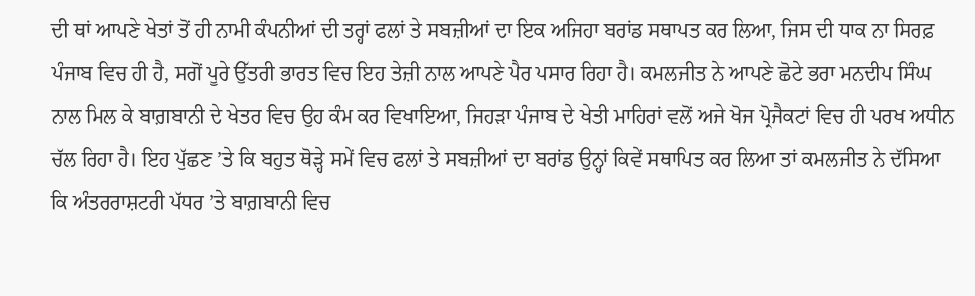ਦੀ ਥਾਂ ਆਪਣੇ ਖੇਤਾਂ ਤੋਂ ਹੀ ਨਾਮੀ ਕੰਪਨੀਆਂ ਦੀ ਤਰ੍ਹਾਂ ਫਲਾਂ ਤੇ ਸਬਜ਼ੀਆਂ ਦਾ ਇਕ ਅਜਿਹਾ ਬਰਾਂਡ ਸਥਾਪਤ ਕਰ ਲਿਆ, ਜਿਸ ਦੀ ਧਾਕ ਨਾ ਸਿਰਫ਼ ਪੰਜਾਬ ਵਿਚ ਹੀ ਹੈ, ਸਗੋਂ ਪੂਰੇ ਉੱਤਰੀ ਭਾਰਤ ਵਿਚ ਇਹ ਤੇਜ਼ੀ ਨਾਲ ਆਪਣੇ ਪੈਰ ਪਸਾਰ ਰਿਹਾ ਹੈ। ਕਮਲਜੀਤ ਨੇ ਆਪਣੇ ਛੋਟੇ ਭਰਾ ਮਨਦੀਪ ਸਿੰਘ ਨਾਲ ਮਿਲ ਕੇ ਬਾਗ਼ਬਾਨੀ ਦੇ ਖੇਤਰ ਵਿਚ ਉਹ ਕੰਮ ਕਰ ਵਿਖਾਇਆ, ਜਿਹੜਾ ਪੰਜਾਬ ਦੇ ਖੇਤੀ ਮਾਹਿਰਾਂ ਵਲੋਂ ਅਜੇ ਖੋਜ ਪ੍ਰੋਜੈਕਟਾਂ ਵਿਚ ਹੀ ਪਰਖ ਅਧੀਨ ਚੱਲ ਰਿਹਾ ਹੈ। ਇਹ ਪੁੱਛਣ ’ਤੇ ਕਿ ਬਹੁਤ ਥੋੜ੍ਹੇ ਸਮੇਂ ਵਿਚ ਫਲਾਂ ਤੇ ਸਬਜ਼ੀਆਂ ਦਾ ਬਰਾਂਡ ਉਨ੍ਹਾਂ ਕਿਵੇਂ ਸਥਾਪਿਤ ਕਰ ਲਿਆ ਤਾਂ ਕਮਲਜੀਤ ਨੇ ਦੱਸਿਆ ਕਿ ਅੰਤਰਰਾਸ਼ਟਰੀ ਪੱਧਰ ’ਤੇ ਬਾਗ਼ਬਾਨੀ ਵਿਚ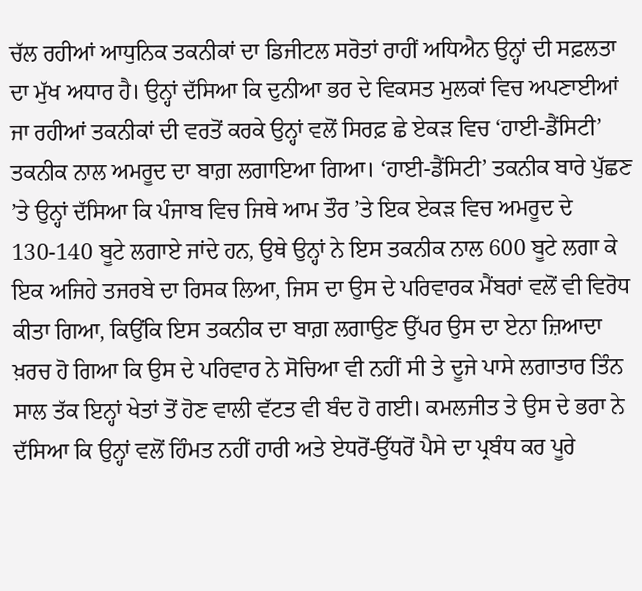ਚੱਲ ਰਹੀਆਂ ਆਧੁਨਿਕ ਤਕਨੀਕਾਂ ਦਾ ਡਿਜੀਟਲ ਸਰੋਤਾਂ ਰਾਹੀਂ ਅਧਿਐਨ ਉਨ੍ਹਾਂ ਦੀ ਸਫ਼ਲਤਾ ਦਾ ਮੁੱਖ ਅਧਾਰ ਹੈ। ਉਨ੍ਹਾਂ ਦੱਸਿਆ ਕਿ ਦੁਨੀਆ ਭਰ ਦੇ ਵਿਕਸਤ ਮੁਲਕਾਂ ਵਿਚ ਅਪਣਾਈਆਂ ਜਾ ਰਹੀਆਂ ਤਕਨੀਕਾਂ ਦੀ ਵਰਤੋਂ ਕਰਕੇ ਉਨ੍ਹਾਂ ਵਲੋਂ ਸਿਰਫ਼ ਛੇ ਏਕੜ ਵਿਚ ‘ਹਾਈ-ਡੈਂਸਿਟੀ’ ਤਕਨੀਕ ਨਾਲ ਅਮਰੂਦ ਦਾ ਬਾਗ਼ ਲਗਾਇਆ ਗਿਆ। ‘ਹਾਈ-ਡੈਂਸਿਟੀ’ ਤਕਨੀਕ ਬਾਰੇ ਪੁੱਛਣ ’ਤੇ ਉਨ੍ਹਾਂ ਦੱਸਿਆ ਕਿ ਪੰਜਾਬ ਵਿਚ ਜਿਥੇ ਆਮ ਤੌਰ ’ਤੇ ਇਕ ਏਕੜ ਵਿਚ ਅਮਰੂਦ ਦੇ 130-140 ਬੂਟੇ ਲਗਾਏ ਜਾਂਦੇ ਹਨ, ਉਥੇ ਉਨ੍ਹਾਂ ਨੇ ਇਸ ਤਕਨੀਕ ਨਾਲ 600 ਬੂਟੇ ਲਗਾ ਕੇ ਇਕ ਅਜਿਹੇ ਤਜਰਬੇ ਦਾ ਰਿਸਕ ਲਿਆ, ਜਿਸ ਦਾ ਉਸ ਦੇ ਪਰਿਵਾਰਕ ਮੈਂਬਰਾਂ ਵਲੋਂ ਵੀ ਵਿਰੋਧ ਕੀਤਾ ਗਿਆ, ਕਿਉਂਕਿ ਇਸ ਤਕਨੀਕ ਦਾ ਬਾਗ਼ ਲਗਾਉਣ ਉੱਪਰ ਉਸ ਦਾ ਏਨਾ ਜ਼ਿਆਦਾ ਖ਼ਰਚ ਹੋ ਗਿਆ ਕਿ ਉਸ ਦੇ ਪਰਿਵਾਰ ਨੇ ਸੋਚਿਆ ਵੀ ਨਹੀਂ ਸੀ ਤੇ ਦੂਜੇ ਪਾਸੇ ਲਗਾਤਾਰ ਤਿੰਨ ਸਾਲ ਤੱਕ ਇਨ੍ਹਾਂ ਖੇਤਾਂ ਤੋਂ ਹੋਣ ਵਾਲੀ ਵੱਟਤ ਵੀ ਬੰਦ ਹੋ ਗਈ। ਕਮਲਜੀਤ ਤੇ ਉਸ ਦੇ ਭਰਾ ਨੇ ਦੱਸਿਆ ਕਿ ਉਨ੍ਹਾਂ ਵਲੋਂ ਹਿੰਮਤ ਨਹੀਂ ਹਾਰੀ ਅਤੇ ਏਧਰੋਂ-ਉੱਧਰੋਂ ਪੈਸੇ ਦਾ ਪ੍ਰਬੰਧ ਕਰ ਪੂਰੇ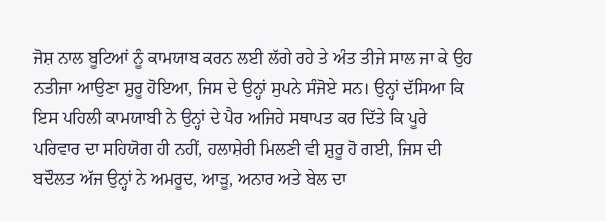ਜੋਸ਼ ਨਾਲ ਬੂਟਿਆਂ ਨੂੰ ਕਾਮਯਾਬ ਕਰਨ ਲਈ ਲੱਗੇ ਰਹੇ ਤੇ ਅੰਤ ਤੀਜੇ ਸਾਲ ਜਾ ਕੇ ਉਹ ਨਤੀਜਾ ਆਉਣਾ ਸ਼ੁਰੂ ਹੋਇਆ, ਜਿਸ ਦੇ ਉਨ੍ਹਾਂ ਸੁਪਨੇ ਸੰਜੋਏ ਸਨ। ਉਨ੍ਹਾਂ ਦੱਸਿਆ ਕਿ ਇਸ ਪਹਿਲੀ ਕਾਮਯਾਬੀ ਨੇ ਉਨ੍ਹਾਂ ਦੇ ਪੈਰ ਅਜਿਹੇ ਸਥਾਪਤ ਕਰ ਦਿੱਤੇ ਕਿ ਪੂਰੇ ਪਰਿਵਾਰ ਦਾ ਸਹਿਯੋਗ ਹੀ ਨਹੀਂ, ਹਲਾਸ਼ੇਰੀ ਮਿਲਣੀ ਵੀ ਸ਼ੁਰੂ ਹੋ ਗਈ, ਜਿਸ ਦੀ ਬਦੌਲਤ ਅੱਜ ਉਨ੍ਹਾਂ ਨੇ ਅਮਰੂਦ, ਆੜੂ, ਅਨਾਰ ਅਤੇ ਬੇਲ ਦਾ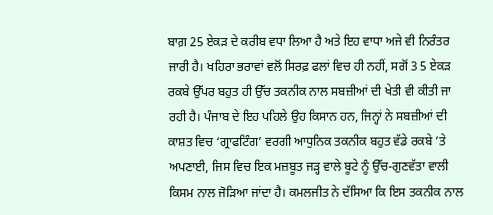ਬਾਗ਼ 25 ਏਕੜ ਦੇ ਕਰੀਬ ਵਧਾ ਲਿਆ ਹੈ ਅਤੇ ਇਹ ਵਾਧਾ ਅਜੇ ਵੀ ਨਿਰੰਤਰ ਜਾਰੀ ਹੈ। ਖਹਿਰਾ ਭਰਾਵਾਂ ਵਲੋਂ ਸਿਰਫ਼ ਫਲਾਂ ਵਿਚ ਹੀ ਨਹੀਂ, ਸਗੋਂ 3 5 ਏਕੜ ਰਕਬੇ ਉੱਪਰ ਬਹੁਤ ਹੀ ਉੱਚ ਤਕਨੀਕ ਨਾਲ ਸਬਜ਼ੀਆਂ ਦੀ ਖੇਤੀ ਵੀ ਕੀਤੀ ਜਾ ਰਹੀ ਹੈ। ਪੰਜਾਬ ਦੇ ਇਹ ਪਹਿਲੇ ਉਹ ਕਿਸਾਨ ਹਨ, ਜਿਨ੍ਹਾਂ ਨੇ ਸਬਜ਼ੀਆਂ ਦੀ ਕਾਸ਼ਤ ਵਿਚ ‘ਗ੍ਰਾਫਟਿੰਗ’ ਵਰਗੀ ਆਧੁਨਿਕ ਤਕਨੀਕ ਬਹੁਤ ਵੱਡੇ ਰਕਬੇ ’ਤੇ ਅਪਣਾਈ, ਜਿਸ ਵਿਚ ਇਕ ਮਜ਼ਬੂਤ ਜੜ੍ਹ ਵਾਲੇ ਬੂਟੇ ਨੂੰ ਉੱਚ-ਗੁਣਵੱਤਾ ਵਾਲੀ ਕਿਸਮ ਨਾਲ ਜੋੜਿਆ ਜਾਂਦਾ ਹੈ। ਕਮਲਜੀਤ ਨੇ ਦੱਸਿਆ ਕਿ ਇਸ ਤਕਨੀਕ ਨਾਲ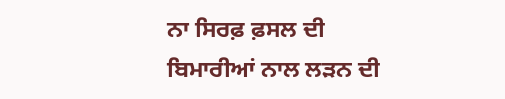ਨਾ ਸਿਰਫ਼ ਫ਼ਸਲ ਦੀ ਬਿਮਾਰੀਆਂ ਨਾਲ ਲੜਨ ਦੀ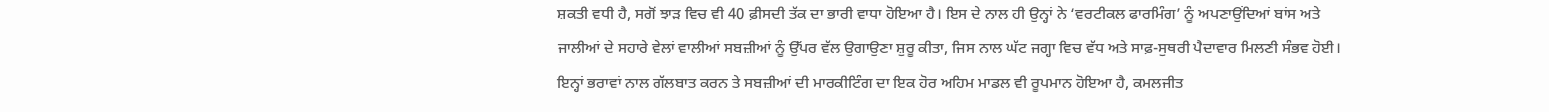ਸ਼ਕਤੀ ਵਧੀ ਹੈ, ਸਗੋਂ ਝਾੜ ਵਿਚ ਵੀ 40 ਫ਼ੀਸਦੀ ਤੱਕ ਦਾ ਭਾਰੀ ਵਾਧਾ ਹੋਇਆ ਹੈ। ਇਸ ਦੇ ਨਾਲ ਹੀ ਉਨ੍ਹਾਂ ਨੇ ‘ਵਰਟੀਕਲ ਫਾਰਮਿੰਗ’ ਨੂੰ ਅਪਣਾਉਂਦਿਆਂ ਬਾਂਸ ਅਤੇ ਜਾਲੀਆਂ ਦੇ ਸਹਾਰੇ ਵੇਲਾਂ ਵਾਲੀਆਂ ਸਬਜ਼ੀਆਂ ਨੂੰ ਉੱਪਰ ਵੱਲ ਉਗਾਉਣਾ ਸ਼ੁਰੂ ਕੀਤਾ, ਜਿਸ ਨਾਲ ਘੱਟ ਜਗ੍ਹਾ ਵਿਚ ਵੱਧ ਅਤੇ ਸਾਫ਼-ਸੁਥਰੀ ਪੈਦਾਵਾਰ ਮਿਲਣੀ ਸੰਭਵ ਹੋਈ। ਇਨ੍ਹਾਂ ਭਰਾਵਾਂ ਨਾਲ ਗੱਲਬਾਤ ਕਰਨ ਤੇ ਸਬਜ਼ੀਆਂ ਦੀ ਮਾਰਕੀਟਿੰਗ ਦਾ ਇਕ ਹੋਰ ਅਹਿਮ ਮਾਡਲ ਵੀ ਰੂਪਮਾਨ ਹੋਇਆ ਹੈ, ਕਮਲਜੀਤ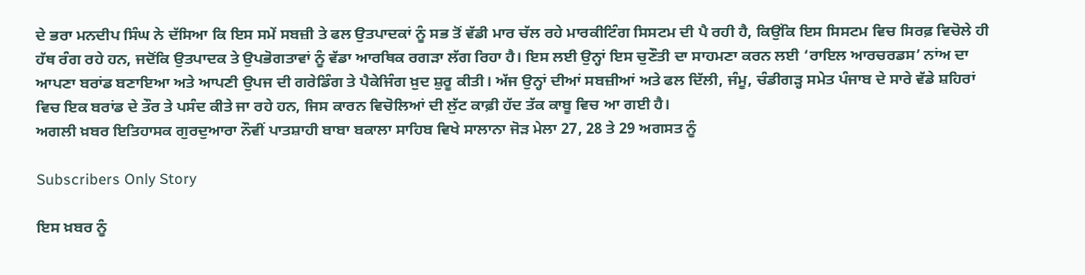ਦੇ ਭਰਾ ਮਨਦੀਪ ਸਿੰਘ ਨੇ ਦੱਸਿਆ ਕਿ ਇਸ ਸਮੇਂ ਸਬਜ਼ੀ ਤੇ ਫਲ ਉਤਪਾਦਕਾਂ ਨੂੰ ਸਭ ਤੋਂ ਵੱਡੀ ਮਾਰ ਚੱਲ ਰਹੇ ਮਾਰਕੀਟਿੰਗ ਸਿਸਟਮ ਦੀ ਪੈ ਰਹੀ ਹੈ, ਕਿਉਂਕਿ ਇਸ ਸਿਸਟਮ ਵਿਚ ਸਿਰਫ਼ ਵਿਚੋਲੇ ਹੀ ਹੱਥ ਰੰਗ ਰਹੇ ਹਨ, ਜਦੋਂਕਿ ਉਤਪਾਦਕ ਤੇ ਉਪਭੋਗਤਾਵਾਂ ਨੂੰ ਵੱਡਾ ਆਰਥਿਕ ਰਗੜਾ ਲੱਗ ਰਿਹਾ ਹੈ। ਇਸ ਲਈ ਉਨ੍ਹਾਂ ਇਸ ਚੁਣੌਤੀ ਦਾ ਸਾਹਮਣਾ ਕਰਨ ਲਈ ‘ਰਾਇਲ ਆਰਚਰਡਸ’ ਨਾਂਅ ਦਾ ਆਪਣਾ ਬਰਾਂਡ ਬਣਾਇਆ ਅਤੇ ਆਪਣੀ ਉਪਜ ਦੀ ਗਰੇਡਿੰਗ ਤੇ ਪੈਕੇਜਿੰਗ ਖ਼ੁਦ ਸ਼ੁਰੂ ਕੀਤੀ। ਅੱਜ ਉਨ੍ਹਾਂ ਦੀਆਂ ਸਬਜ਼ੀਆਂ ਅਤੇ ਫਲ ਦਿੱਲੀ, ਜੰਮੂ, ਚੰਡੀਗੜ੍ਹ ਸਮੇਤ ਪੰਜਾਬ ਦੇ ਸਾਰੇ ਵੱਡੇ ਸ਼ਹਿਰਾਂ ਵਿਚ ਇਕ ਬਰਾਂਡ ਦੇ ਤੌਰ ਤੇ ਪਸੰਦ ਕੀਤੇ ਜਾ ਰਹੇ ਹਨ, ਜਿਸ ਕਾਰਨ ਵਿਚੋਲਿਆਂ ਦੀ ਲੁੱਟ ਕਾਫ਼ੀ ਹੱਦ ਤੱਕ ਕਾਬੂ ਵਿਚ ਆ ਗਈ ਹੈ।
ਅਗਲੀ ਖ਼ਬਰ ਇਤਿਹਾਸਕ ਗੁਰਦੁਆਰਾ ਨੌਵੀਂ ਪਾਤਸ਼ਾਹੀ ਬਾਬਾ ਬਕਾਲਾ ਸਾਹਿਬ ਵਿਖੇ ਸਾਲਾਨਾ ਜੋੜ ਮੇਲਾ 27, 28 ਤੇ 29 ਅਗਸਤ ਨੂੰ

Subscribers Only Story

ਇਸ ਖ਼ਬਰ ਨੂੰ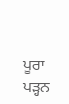ਪੂਰਾ ਪੜ੍ਹਨ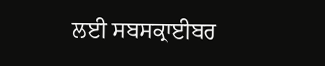ਲਈ ਸਬਸਕ੍ਰਾਈਬਰ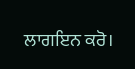ਲਾਗਇਨ ਕਰੋ।